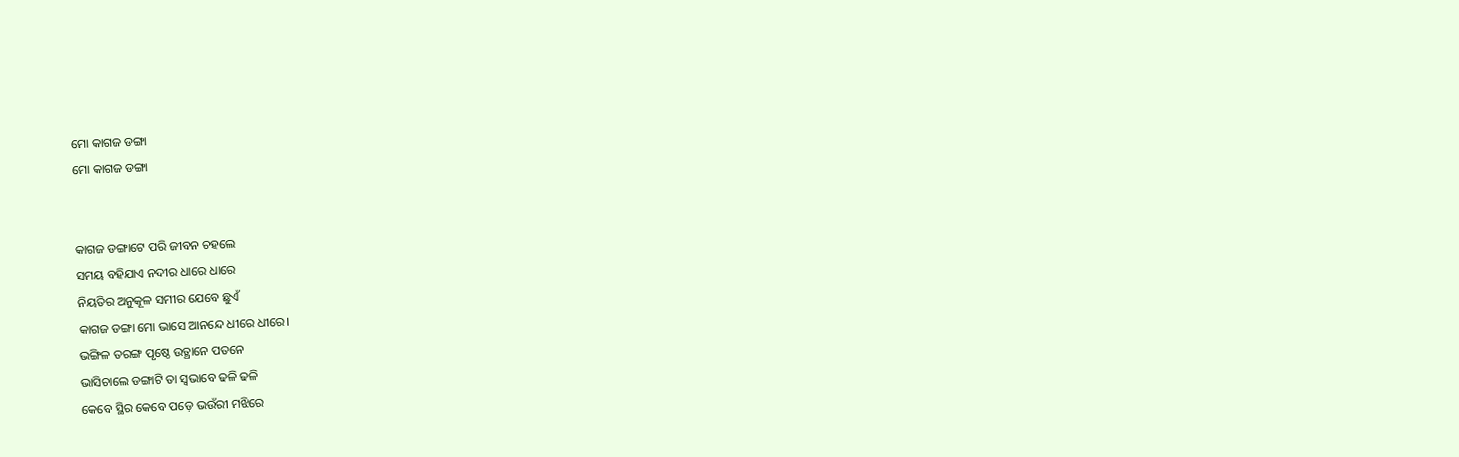ମୋ କାଗଜ ଡଙ୍ଗା
ମୋ କାଗଜ ଡଙ୍ଗା


କାଗଜ ଡଙ୍ଗାଟେ ପରି ଜୀବନ ଚହଲେ
ସମୟ ବହିଯାଏ ନଦୀର ଧାରେ ଧାରେ
ନିୟତିର ଅନୁକୂଳ ସମୀର ଯେବେ ଛୁଏଁ
କାଗଜ ଡଙ୍ଗା ମୋ ଭାସେ ଆନନ୍ଦେ ଧୀରେ ଧୀରେ।
ଭଙ୍ଗିଳ ତରଙ୍ଗ ପୃଷ୍ଠେ ଉତ୍ଥାନେ ପତନେ
ଭାସିଚାଲେ ଡଙ୍ଗାଟି ତା ସ୍ୱଭାବେ ଢଳି ଢଳି
କେବେ ସ୍ଥିର କେବେ ପଡ଼େ ଭଉଁରୀ ମଝିରେ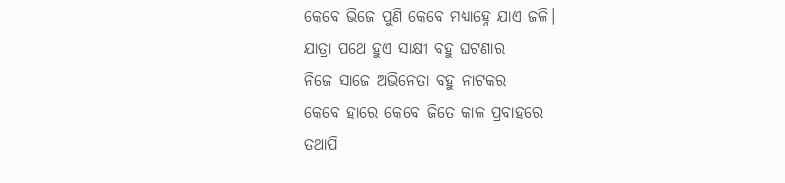କେବେ ଭିଜେ ପୁଣି କେବେ ମଧ୍ୟାହ୍ନେ ଯାଏ ଜଳି।
ଯାତ୍ରା ପଥେ ହୁଏ ସାକ୍ଷୀ ବହୁ ଘଟଣାର
ନିଜେ ସାଜେ ଅଭିନେତା ବହୁ ନାଟକର
କେବେ ହାରେ କେବେ ଜିତେ କାଳ ପ୍ରବାହରେ
ତଥାପି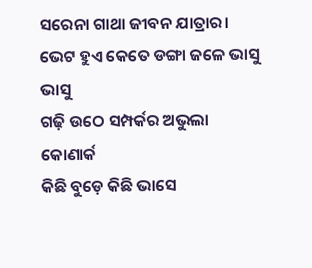ସରେନା ଗାଥା ଜୀବନ ଯାତ୍ରାର।
ଭେଟ ହୁଏ କେତେ ଡଙ୍ଗା ଜଳେ ଭାସୁ ଭାସୁ
ଗଢ଼ି ଉଠେ ସମ୍ପର୍କର ଅଭୁଲା କୋଣାର୍କ
କିଛି ବୁଡ଼େ କିଛି ଭାସେ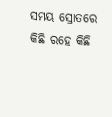ସମୟ ସ୍ରୋତରେ
କିଛି ରହେ କିଛି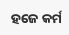ହଜେ କର୍ମ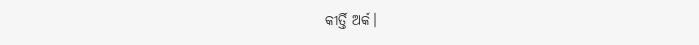କୀର୍ତ୍ତି ଅର୍କ।